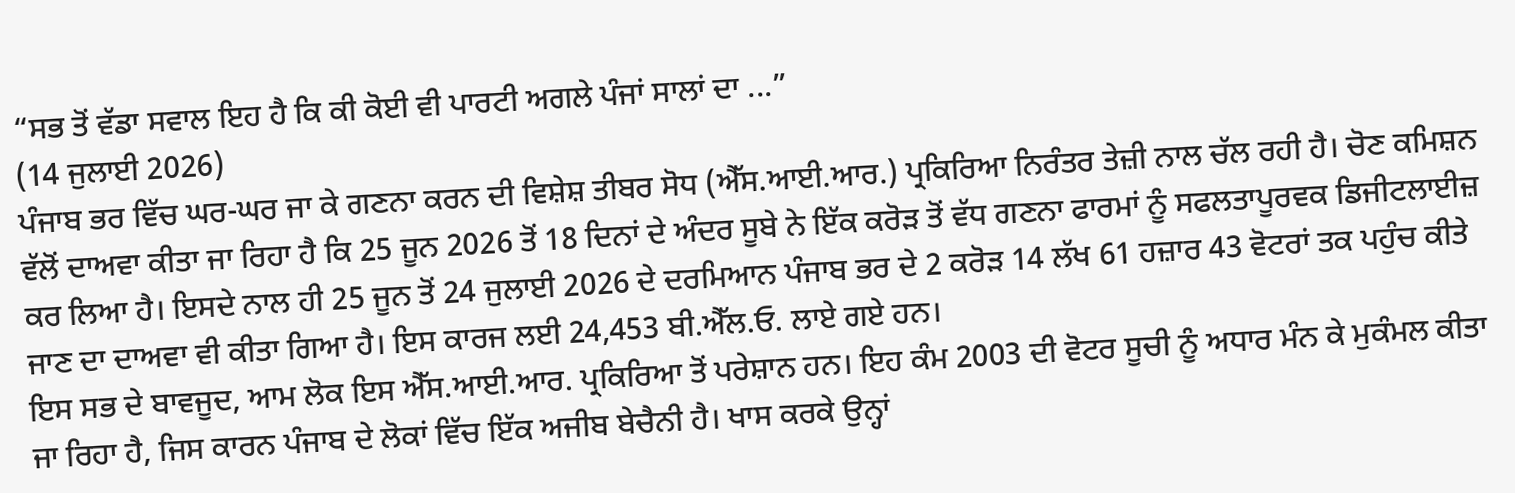“ਸਭ ਤੋਂ ਵੱਡਾ ਸਵਾਲ ਇਹ ਹੈ ਕਿ ਕੀ ਕੋਈ ਵੀ ਪਾਰਟੀ ਅਗਲੇ ਪੰਜਾਂ ਸਾਲਾਂ ਦਾ ...”
(14 ਜੁਲਾਈ 2026)
ਪੰਜਾਬ ਭਰ ਵਿੱਚ ਘਰ-ਘਰ ਜਾ ਕੇ ਗਣਨਾ ਕਰਨ ਦੀ ਵਿਸ਼ੇਸ਼ ਤੀਬਰ ਸੋਧ (ਐੱਸ.ਆਈ.ਆਰ.) ਪ੍ਰਕਿਰਿਆ ਨਿਰੰਤਰ ਤੇਜ਼ੀ ਨਾਲ ਚੱਲ ਰਹੀ ਹੈ। ਚੋਣ ਕਮਿਸ਼ਨ ਵੱਲੋਂ ਦਾਅਵਾ ਕੀਤਾ ਜਾ ਰਿਹਾ ਹੈ ਕਿ 25 ਜੂਨ 2026 ਤੋਂ 18 ਦਿਨਾਂ ਦੇ ਅੰਦਰ ਸੂਬੇ ਨੇ ਇੱਕ ਕਰੋੜ ਤੋਂ ਵੱਧ ਗਣਨਾ ਫਾਰਮਾਂ ਨੂੰ ਸਫਲਤਾਪੂਰਵਕ ਡਿਜੀਟਲਾਈਜ਼ ਕਰ ਲਿਆ ਹੈ। ਇਸਦੇ ਨਾਲ ਹੀ 25 ਜੂਨ ਤੋਂ 24 ਜੁਲਾਈ 2026 ਦੇ ਦਰਮਿਆਨ ਪੰਜਾਬ ਭਰ ਦੇ 2 ਕਰੋੜ 14 ਲੱਖ 61 ਹਜ਼ਾਰ 43 ਵੋਟਰਾਂ ਤਕ ਪਹੁੰਚ ਕੀਤੇ ਜਾਣ ਦਾ ਦਾਅਵਾ ਵੀ ਕੀਤਾ ਗਿਆ ਹੈ। ਇਸ ਕਾਰਜ ਲਈ 24,453 ਬੀ.ਐੱਲ.ਓ. ਲਾਏ ਗਏ ਹਨ।
ਇਸ ਸਭ ਦੇ ਬਾਵਜੂਦ, ਆਮ ਲੋਕ ਇਸ ਐੱਸ.ਆਈ.ਆਰ. ਪ੍ਰਕਿਰਿਆ ਤੋਂ ਪਰੇਸ਼ਾਨ ਹਨ। ਇਹ ਕੰਮ 2003 ਦੀ ਵੋਟਰ ਸੂਚੀ ਨੂੰ ਅਧਾਰ ਮੰਨ ਕੇ ਮੁਕੰਮਲ ਕੀਤਾ ਜਾ ਰਿਹਾ ਹੈ, ਜਿਸ ਕਾਰਨ ਪੰਜਾਬ ਦੇ ਲੋਕਾਂ ਵਿੱਚ ਇੱਕ ਅਜੀਬ ਬੇਚੈਨੀ ਹੈ। ਖਾਸ ਕਰਕੇ ਉਨ੍ਹਾਂ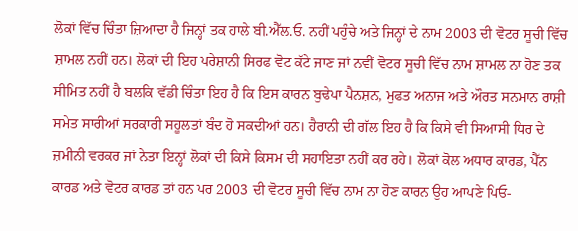ਲੋਕਾਂ ਵਿੱਚ ਚਿੰਤਾ ਜ਼ਿਆਦਾ ਹੈ ਜਿਨ੍ਹਾਂ ਤਕ ਹਾਲੇ ਬੀ.ਐੱਲ.ਓ. ਨਹੀਂ ਪਹੁੰਚੇ ਅਤੇ ਜਿਨ੍ਹਾਂ ਦੇ ਨਾਮ 2003 ਦੀ ਵੋਟਰ ਸੂਚੀ ਵਿੱਚ ਸ਼ਾਮਲ ਨਹੀਂ ਹਨ। ਲੋਕਾਂ ਦੀ ਇਹ ਪਰੇਸ਼ਾਨੀ ਸਿਰਫ ਵੋਟ ਕੱਟੇ ਜਾਣ ਜਾਂ ਨਵੀਂ ਵੋਟਰ ਸੂਚੀ ਵਿੱਚ ਨਾਮ ਸ਼ਾਮਲ ਨਾ ਹੋਣ ਤਕ ਸੀਮਿਤ ਨਹੀਂ ਹੈ ਬਲਕਿ ਵੱਡੀ ਚਿੰਤਾ ਇਹ ਹੈ ਕਿ ਇਸ ਕਾਰਨ ਬੁਢੇਪਾ ਪੈਨਸ਼ਨ, ਮੁਫਤ ਅਨਾਜ ਅਤੇ ਔਰਤ ਸਨਮਾਨ ਰਾਸ਼ੀ ਸਮੇਤ ਸਾਰੀਆਂ ਸਰਕਾਰੀ ਸਹੂਲਤਾਂ ਬੰਦ ਹੋ ਸਕਦੀਆਂ ਹਨ। ਹੈਰਾਨੀ ਦੀ ਗੱਲ ਇਹ ਹੈ ਕਿ ਕਿਸੇ ਵੀ ਸਿਆਸੀ ਧਿਰ ਦੇ ਜ਼ਮੀਨੀ ਵਰਕਰ ਜਾਂ ਨੇਤਾ ਇਨ੍ਹਾਂ ਲੋਕਾਂ ਦੀ ਕਿਸੇ ਕਿਸਮ ਦੀ ਸਹਾਇਤਾ ਨਹੀਂ ਕਰ ਰਹੇ। ਲੋਕਾਂ ਕੋਲ ਅਧਾਰ ਕਾਰਡ, ਪੈੱਨ ਕਾਰਡ ਅਤੇ ਵੋਟਰ ਕਾਰਡ ਤਾਂ ਹਨ ਪਰ 2003 ਦੀ ਵੋਟਰ ਸੂਚੀ ਵਿੱਚ ਨਾਮ ਨਾ ਹੋਣ ਕਾਰਨ ਉਹ ਆਪਣੇ ਪਿਓ-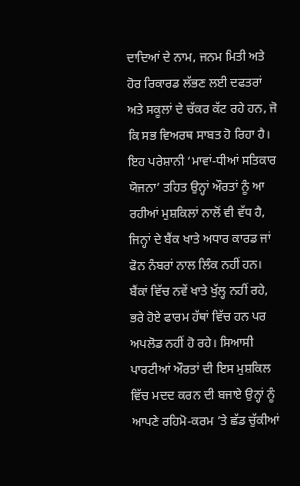ਦਾਦਿਆਂ ਦੇ ਨਾਮ, ਜਨਮ ਮਿਤੀ ਅਤੇ ਹੋਰ ਰਿਕਾਰਡ ਲੱਭਣ ਲਈ ਦਫਤਰਾਂ ਅਤੇ ਸਕੂਲਾਂ ਦੇ ਚੱਕਰ ਕੱਟ ਰਹੇ ਹਨ, ਜੋ ਕਿ ਸਭ ਵਿਅਰਥ ਸਾਬਤ ਹੋ ਰਿਹਾ ਹੈ।
ਇਹ ਪਰੇਸ਼ਾਨੀ ‘ਮਾਵਾਂ-ਧੀਆਂ ਸਤਿਕਾਰ ਯੋਜਨਾ’ ਤਹਿਤ ਉਨ੍ਹਾਂ ਔਰਤਾਂ ਨੂੰ ਆ ਰਹੀਆਂ ਮੁਸ਼ਕਿਲਾਂ ਨਾਲੋਂ ਵੀ ਵੱਧ ਹੈ, ਜਿਨ੍ਹਾਂ ਦੇ ਬੈਂਕ ਖਾਤੇ ਅਧਾਰ ਕਾਰਡ ਜਾਂ ਫੋਨ ਨੰਬਰਾਂ ਨਾਲ ਲਿੰਕ ਨਹੀਂ ਹਨ। ਬੈਂਕਾਂ ਵਿੱਚ ਨਵੇਂ ਖਾਤੇ ਖੁੱਲ੍ਹ ਨਹੀਂ ਰਹੇ, ਭਰੇ ਹੋਏ ਫਾਰਮ ਹੱਥਾਂ ਵਿੱਚ ਹਨ ਪਰ ਅਪਲੋਡ ਨਹੀਂ ਹੋ ਰਹੇ। ਸਿਆਸੀ ਪਾਰਟੀਆਂ ਔਰਤਾਂ ਦੀ ਇਸ ਮੁਸ਼ਕਿਲ ਵਿੱਚ ਮਦਦ ਕਰਨ ਦੀ ਬਜਾਏ ਉਨ੍ਹਾਂ ਨੂੰ ਆਪਣੇ ਰਹਿਮੋ-ਕਰਮ ’ਤੇ ਛੱਡ ਚੁੱਕੀਆਂ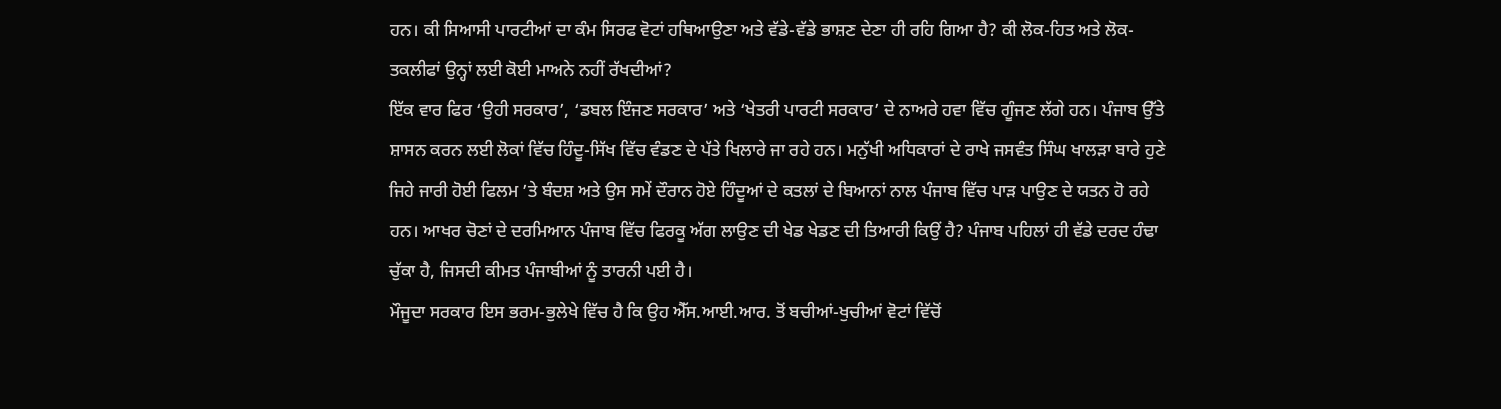ਹਨ। ਕੀ ਸਿਆਸੀ ਪਾਰਟੀਆਂ ਦਾ ਕੰਮ ਸਿਰਫ ਵੋਟਾਂ ਹਥਿਆਉਣਾ ਅਤੇ ਵੱਡੇ-ਵੱਡੇ ਭਾਸ਼ਣ ਦੇਣਾ ਹੀ ਰਹਿ ਗਿਆ ਹੈ? ਕੀ ਲੋਕ-ਹਿਤ ਅਤੇ ਲੋਕ-ਤਕਲੀਫਾਂ ਉਨ੍ਹਾਂ ਲਈ ਕੋਈ ਮਾਅਨੇ ਨਹੀਂ ਰੱਖਦੀਆਂ?
ਇੱਕ ਵਾਰ ਫਿਰ ‘ਉਹੀ ਸਰਕਾਰ’, ‘ਡਬਲ ਇੰਜਣ ਸਰਕਾਰ’ ਅਤੇ ‘ਖੇਤਰੀ ਪਾਰਟੀ ਸਰਕਾਰ’ ਦੇ ਨਾਅਰੇ ਹਵਾ ਵਿੱਚ ਗੂੰਜਣ ਲੱਗੇ ਹਨ। ਪੰਜਾਬ ਉੱਤੇ ਸ਼ਾਸਨ ਕਰਨ ਲਈ ਲੋਕਾਂ ਵਿੱਚ ਹਿੰਦੂ-ਸਿੱਖ ਵਿੱਚ ਵੰਡਣ ਦੇ ਪੱਤੇ ਖਿਲਾਰੇ ਜਾ ਰਹੇ ਹਨ। ਮਨੁੱਖੀ ਅਧਿਕਾਰਾਂ ਦੇ ਰਾਖੇ ਜਸਵੰਤ ਸਿੰਘ ਖਾਲੜਾ ਬਾਰੇ ਹੁਣੇ ਜਿਹੇ ਜਾਰੀ ਹੋਈ ਫਿਲਮ ’ਤੇ ਬੰਦਸ਼ ਅਤੇ ਉਸ ਸਮੇਂ ਦੌਰਾਨ ਹੋਏ ਹਿੰਦੂਆਂ ਦੇ ਕਤਲਾਂ ਦੇ ਬਿਆਨਾਂ ਨਾਲ ਪੰਜਾਬ ਵਿੱਚ ਪਾੜ ਪਾਉਣ ਦੇ ਯਤਨ ਹੋ ਰਹੇ ਹਨ। ਆਖਰ ਚੋਣਾਂ ਦੇ ਦਰਮਿਆਨ ਪੰਜਾਬ ਵਿੱਚ ਫਿਰਕੂ ਅੱਗ ਲਾਉਣ ਦੀ ਖੇਡ ਖੇਡਣ ਦੀ ਤਿਆਰੀ ਕਿਉਂ ਹੈ? ਪੰਜਾਬ ਪਹਿਲਾਂ ਹੀ ਵੱਡੇ ਦਰਦ ਹੰਢਾ ਚੁੱਕਾ ਹੈ, ਜਿਸਦੀ ਕੀਮਤ ਪੰਜਾਬੀਆਂ ਨੂੰ ਤਾਰਨੀ ਪਈ ਹੈ।
ਮੌਜੂਦਾ ਸਰਕਾਰ ਇਸ ਭਰਮ-ਭੁਲੇਖੇ ਵਿੱਚ ਹੈ ਕਿ ਉਹ ਐੱਸ.ਆਈ.ਆਰ. ਤੋਂ ਬਚੀਆਂ-ਖੁਚੀਆਂ ਵੋਟਾਂ ਵਿੱਚੋਂ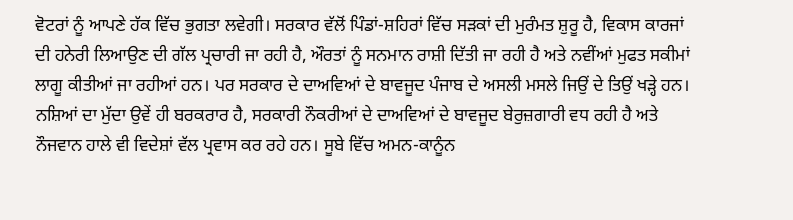ਵੋਟਰਾਂ ਨੂੰ ਆਪਣੇ ਹੱਕ ਵਿੱਚ ਭੁਗਤਾ ਲਵੇਗੀ। ਸਰਕਾਰ ਵੱਲੋਂ ਪਿੰਡਾਂ-ਸ਼ਹਿਰਾਂ ਵਿੱਚ ਸੜਕਾਂ ਦੀ ਮੁਰੰਮਤ ਸ਼ੁਰੂ ਹੈ, ਵਿਕਾਸ ਕਾਰਜਾਂ ਦੀ ਹਨੇਰੀ ਲਿਆਉਣ ਦੀ ਗੱਲ ਪ੍ਰਚਾਰੀ ਜਾ ਰਹੀ ਹੈ, ਔਰਤਾਂ ਨੂੰ ਸਨਮਾਨ ਰਾਸ਼ੀ ਦਿੱਤੀ ਜਾ ਰਹੀ ਹੈ ਅਤੇ ਨਵੀਂਆਂ ਮੁਫਤ ਸਕੀਮਾਂ ਲਾਗੂ ਕੀਤੀਆਂ ਜਾ ਰਹੀਆਂ ਹਨ। ਪਰ ਸਰਕਾਰ ਦੇ ਦਾਅਵਿਆਂ ਦੇ ਬਾਵਜੂਦ ਪੰਜਾਬ ਦੇ ਅਸਲੀ ਮਸਲੇ ਜਿਉਂ ਦੇ ਤਿਉਂ ਖੜ੍ਹੇ ਹਨ। ਨਸ਼ਿਆਂ ਦਾ ਮੁੱਦਾ ਉਵੇਂ ਹੀ ਬਰਕਰਾਰ ਹੈ, ਸਰਕਾਰੀ ਨੌਕਰੀਆਂ ਦੇ ਦਾਅਵਿਆਂ ਦੇ ਬਾਵਜੂਦ ਬੇਰੁਜ਼ਗਾਰੀ ਵਧ ਰਹੀ ਹੈ ਅਤੇ ਨੌਜਵਾਨ ਹਾਲੇ ਵੀ ਵਿਦੇਸ਼ਾਂ ਵੱਲ ਪ੍ਰਵਾਸ ਕਰ ਰਹੇ ਹਨ। ਸੂਬੇ ਵਿੱਚ ਅਮਨ-ਕਾਨੂੰਨ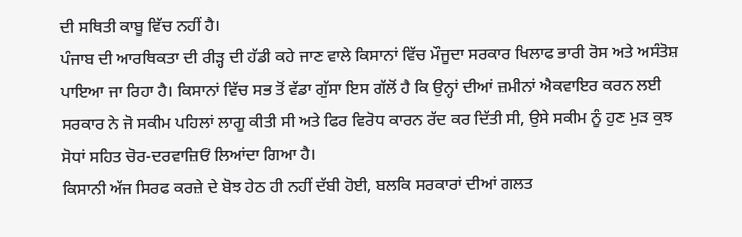ਦੀ ਸਥਿਤੀ ਕਾਬੂ ਵਿੱਚ ਨਹੀਂ ਹੈ।
ਪੰਜਾਬ ਦੀ ਆਰਥਿਕਤਾ ਦੀ ਰੀੜ੍ਹ ਦੀ ਹੱਡੀ ਕਹੇ ਜਾਣ ਵਾਲੇ ਕਿਸਾਨਾਂ ਵਿੱਚ ਮੌਜੂਦਾ ਸਰਕਾਰ ਖਿਲਾਫ ਭਾਰੀ ਰੋਸ ਅਤੇ ਅਸੰਤੋਸ਼ ਪਾਇਆ ਜਾ ਰਿਹਾ ਹੈ। ਕਿਸਾਨਾਂ ਵਿੱਚ ਸਭ ਤੋਂ ਵੱਡਾ ਗੁੱਸਾ ਇਸ ਗੱਲੋਂ ਹੈ ਕਿ ਉਨ੍ਹਾਂ ਦੀਆਂ ਜ਼ਮੀਨਾਂ ਐਕਵਾਇਰ ਕਰਨ ਲਈ ਸਰਕਾਰ ਨੇ ਜੋ ਸਕੀਮ ਪਹਿਲਾਂ ਲਾਗੂ ਕੀਤੀ ਸੀ ਅਤੇ ਫਿਰ ਵਿਰੋਧ ਕਾਰਨ ਰੱਦ ਕਰ ਦਿੱਤੀ ਸੀ, ਉਸੇ ਸਕੀਮ ਨੂੰ ਹੁਣ ਮੁੜ ਕੁਝ ਸੋਧਾਂ ਸਹਿਤ ਚੋਰ-ਦਰਵਾਜ਼ਿਓਂ ਲਿਆਂਦਾ ਗਿਆ ਹੈ।
ਕਿਸਾਨੀ ਅੱਜ ਸਿਰਫ ਕਰਜ਼ੇ ਦੇ ਬੋਝ ਹੇਠ ਹੀ ਨਹੀਂ ਦੱਬੀ ਹੋਈ, ਬਲਕਿ ਸਰਕਾਰਾਂ ਦੀਆਂ ਗਲਤ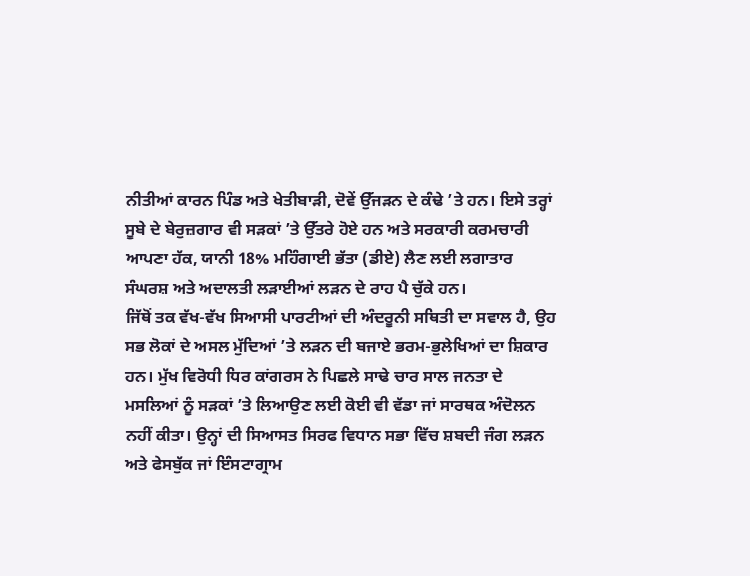ਨੀਤੀਆਂ ਕਾਰਨ ਪਿੰਡ ਅਤੇ ਖੇਤੀਬਾੜੀ, ਦੋਵੇਂ ਉੱਜੜਨ ਦੇ ਕੰਢੇ ’ਤੇ ਹਨ। ਇਸੇ ਤਰ੍ਹਾਂ ਸੂਬੇ ਦੇ ਬੇਰੁਜ਼ਗਾਰ ਵੀ ਸੜਕਾਂ ’ਤੇ ਉੱਤਰੇ ਹੋਏ ਹਨ ਅਤੇ ਸਰਕਾਰੀ ਕਰਮਚਾਰੀ ਆਪਣਾ ਹੱਕ, ਯਾਨੀ 18% ਮਹਿੰਗਾਈ ਭੱਤਾ (ਡੀਏ) ਲੈਣ ਲਈ ਲਗਾਤਾਰ ਸੰਘਰਸ਼ ਅਤੇ ਅਦਾਲਤੀ ਲੜਾਈਆਂ ਲੜਨ ਦੇ ਰਾਹ ਪੈ ਚੁੱਕੇ ਹਨ।
ਜਿੱਥੋਂ ਤਕ ਵੱਖ-ਵੱਖ ਸਿਆਸੀ ਪਾਰਟੀਆਂ ਦੀ ਅੰਦਰੂਨੀ ਸਥਿਤੀ ਦਾ ਸਵਾਲ ਹੈ, ਉਹ ਸਭ ਲੋਕਾਂ ਦੇ ਅਸਲ ਮੁੱਦਿਆਂ ’ਤੇ ਲੜਨ ਦੀ ਬਜਾਏ ਭਰਮ-ਭੁਲੇਖਿਆਂ ਦਾ ਸ਼ਿਕਾਰ ਹਨ। ਮੁੱਖ ਵਿਰੋਧੀ ਧਿਰ ਕਾਂਗਰਸ ਨੇ ਪਿਛਲੇ ਸਾਢੇ ਚਾਰ ਸਾਲ ਜਨਤਾ ਦੇ ਮਸਲਿਆਂ ਨੂੰ ਸੜਕਾਂ ’ਤੇ ਲਿਆਉਣ ਲਈ ਕੋਈ ਵੀ ਵੱਡਾ ਜਾਂ ਸਾਰਥਕ ਅੰਦੋਲਨ ਨਹੀਂ ਕੀਤਾ। ਉਨ੍ਹਾਂ ਦੀ ਸਿਆਸਤ ਸਿਰਫ ਵਿਧਾਨ ਸਭਾ ਵਿੱਚ ਸ਼ਬਦੀ ਜੰਗ ਲੜਨ ਅਤੇ ਫੇਸਬੁੱਕ ਜਾਂ ਇੰਸਟਾਗ੍ਰਾਮ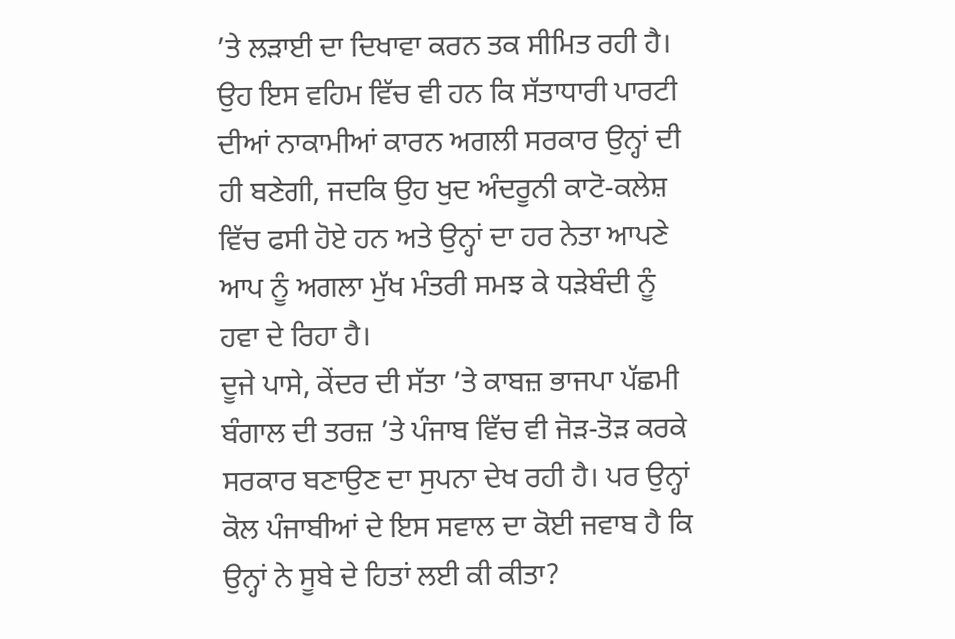’ਤੇ ਲੜਾਈ ਦਾ ਦਿਖਾਵਾ ਕਰਨ ਤਕ ਸੀਮਿਤ ਰਹੀ ਹੈ। ਉਹ ਇਸ ਵਹਿਮ ਵਿੱਚ ਵੀ ਹਨ ਕਿ ਸੱਤਾਧਾਰੀ ਪਾਰਟੀ ਦੀਆਂ ਨਾਕਾਮੀਆਂ ਕਾਰਨ ਅਗਲੀ ਸਰਕਾਰ ਉਨ੍ਹਾਂ ਦੀ ਹੀ ਬਣੇਗੀ, ਜਦਕਿ ਉਹ ਖੁਦ ਅੰਦਰੂਨੀ ਕਾਟੋ-ਕਲੇਸ਼ ਵਿੱਚ ਫਸੀ ਹੋਏ ਹਨ ਅਤੇ ਉਨ੍ਹਾਂ ਦਾ ਹਰ ਨੇਤਾ ਆਪਣੇ ਆਪ ਨੂੰ ਅਗਲਾ ਮੁੱਖ ਮੰਤਰੀ ਸਮਝ ਕੇ ਧੜੇਬੰਦੀ ਨੂੰ ਹਵਾ ਦੇ ਰਿਹਾ ਹੈ।
ਦੂਜੇ ਪਾਸੇ, ਕੇਂਦਰ ਦੀ ਸੱਤਾ ’ਤੇ ਕਾਬਜ਼ ਭਾਜਪਾ ਪੱਛਮੀ ਬੰਗਾਲ ਦੀ ਤਰਜ਼ ’ਤੇ ਪੰਜਾਬ ਵਿੱਚ ਵੀ ਜੋੜ-ਤੋੜ ਕਰਕੇ ਸਰਕਾਰ ਬਣਾਉਣ ਦਾ ਸੁਪਨਾ ਦੇਖ ਰਹੀ ਹੈ। ਪਰ ਉਨ੍ਹਾਂ ਕੋਲ ਪੰਜਾਬੀਆਂ ਦੇ ਇਸ ਸਵਾਲ ਦਾ ਕੋਈ ਜਵਾਬ ਹੈ ਕਿ ਉਨ੍ਹਾਂ ਨੇ ਸੂਬੇ ਦੇ ਹਿਤਾਂ ਲਈ ਕੀ ਕੀਤਾ?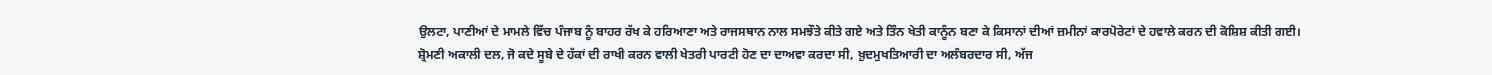ਉਲਟਾ, ਪਾਣੀਆਂ ਦੇ ਮਾਮਲੇ ਵਿੱਚ ਪੰਜਾਬ ਨੂੰ ਬਾਹਰ ਰੱਖ ਕੇ ਹਰਿਆਣਾ ਅਤੇ ਰਾਜਸਥਾਨ ਨਾਲ ਸਮਝੌਤੇ ਕੀਤੇ ਗਏ ਅਤੇ ਤਿੰਨ ਖੇਤੀ ਕਾਨੂੰਨ ਬਣਾ ਕੇ ਕਿਸਾਨਾਂ ਦੀਆਂ ਜ਼ਮੀਨਾਂ ਕਾਰਪੋਰੇਟਾਂ ਦੇ ਹਵਾਲੇ ਕਰਨ ਦੀ ਕੋਸ਼ਿਸ਼ ਕੀਤੀ ਗਈ।
ਸ਼੍ਰੋਮਣੀ ਅਕਾਲੀ ਦਲ, ਜੋ ਕਦੇ ਸੂਬੇ ਦੇ ਹੱਕਾਂ ਦੀ ਰਾਖੀ ਕਰਨ ਵਾਲੀ ਖੇਤਰੀ ਪਾਰਟੀ ਹੋਣ ਦਾ ਦਾਅਵਾ ਕਰਦਾ ਸੀ, ਖ਼ੁਦਮੁਖਤਿਆਰੀ ਦਾ ਅਲੰਬਰਦਾਰ ਸੀ, ਅੱਜ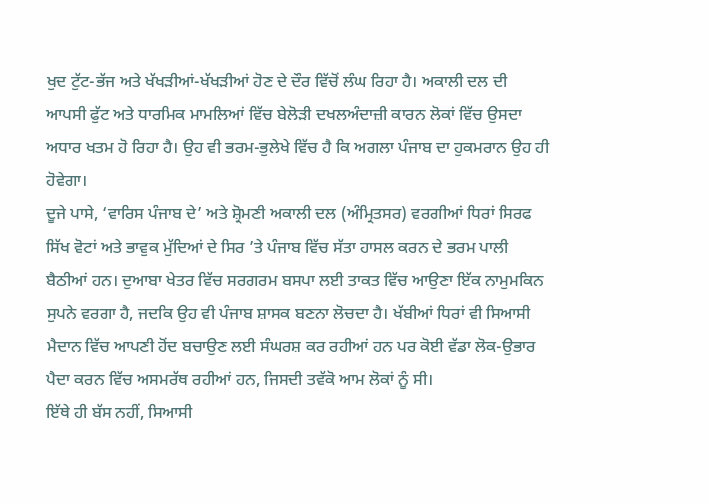ਖੁਦ ਟੁੱਟ-ਭੱਜ ਅਤੇ ਖੱਖੜੀਆਂ-ਖੱਖੜੀਆਂ ਹੋਣ ਦੇ ਦੌਰ ਵਿੱਚੋਂ ਲੰਘ ਰਿਹਾ ਹੈ। ਅਕਾਲੀ ਦਲ ਦੀ ਆਪਸੀ ਫੁੱਟ ਅਤੇ ਧਾਰਮਿਕ ਮਾਮਲਿਆਂ ਵਿੱਚ ਬੇਲੋੜੀ ਦਖਲਅੰਦਾਜ਼ੀ ਕਾਰਨ ਲੋਕਾਂ ਵਿੱਚ ਉਸਦਾ ਅਧਾਰ ਖਤਮ ਹੋ ਰਿਹਾ ਹੈ। ਉਹ ਵੀ ਭਰਮ-ਭੁਲੇਖੇ ਵਿੱਚ ਹੈ ਕਿ ਅਗਲਾ ਪੰਜਾਬ ਦਾ ਹੁਕਮਰਾਨ ਉਹ ਹੀ ਹੋਵੇਗਾ।
ਦੂਜੇ ਪਾਸੇ, ‘ਵਾਰਿਸ ਪੰਜਾਬ ਦੇ’ ਅਤੇ ਸ਼੍ਰੋਮਣੀ ਅਕਾਲੀ ਦਲ (ਅੰਮ੍ਰਿਤਸਰ) ਵਰਗੀਆਂ ਧਿਰਾਂ ਸਿਰਫ ਸਿੱਖ ਵੋਟਾਂ ਅਤੇ ਭਾਵੁਕ ਮੁੱਦਿਆਂ ਦੇ ਸਿਰ ’ਤੇ ਪੰਜਾਬ ਵਿੱਚ ਸੱਤਾ ਹਾਸਲ ਕਰਨ ਦੇ ਭਰਮ ਪਾਲੀ ਬੈਠੀਆਂ ਹਨ। ਦੁਆਬਾ ਖੇਤਰ ਵਿੱਚ ਸਰਗਰਮ ਬਸਪਾ ਲਈ ਤਾਕਤ ਵਿੱਚ ਆਉਣਾ ਇੱਕ ਨਾਮੁਮਕਿਨ ਸੁਪਨੇ ਵਰਗਾ ਹੈ, ਜਦਕਿ ਉਹ ਵੀ ਪੰਜਾਬ ਸ਼ਾਸਕ ਬਣਨਾ ਲੋਚਦਾ ਹੈ। ਖੱਬੀਆਂ ਧਿਰਾਂ ਵੀ ਸਿਆਸੀ ਮੈਦਾਨ ਵਿੱਚ ਆਪਣੀ ਹੋਂਦ ਬਚਾਉਣ ਲਈ ਸੰਘਰਸ਼ ਕਰ ਰਹੀਆਂ ਹਨ ਪਰ ਕੋਈ ਵੱਡਾ ਲੋਕ-ਉਭਾਰ ਪੈਦਾ ਕਰਨ ਵਿੱਚ ਅਸਮਰੱਥ ਰਹੀਆਂ ਹਨ, ਜਿਸਦੀ ਤਵੱਕੋ ਆਮ ਲੋਕਾਂ ਨੂੰ ਸੀ।
ਇੱਥੇ ਹੀ ਬੱਸ ਨਹੀਂ, ਸਿਆਸੀ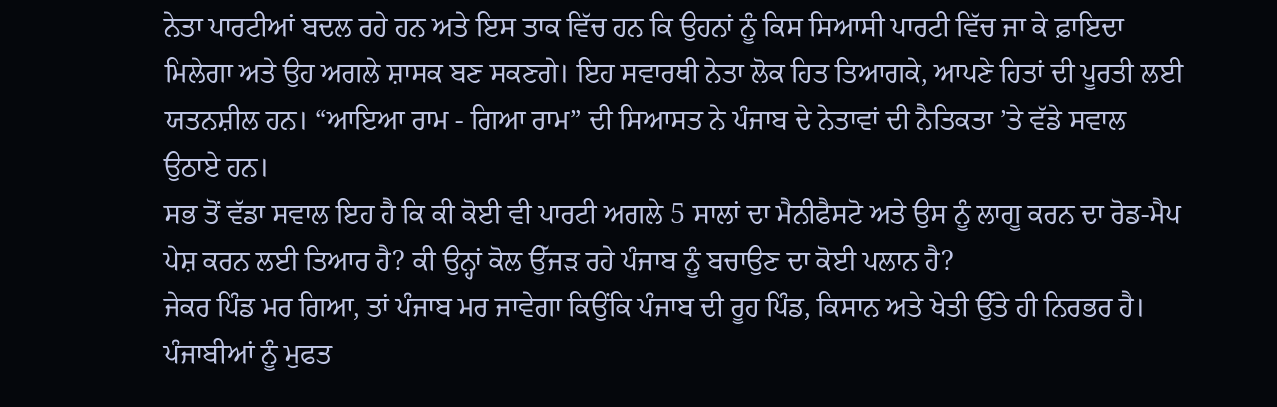ਨੇਤਾ ਪਾਰਟੀਆਂ ਬਦਲ ਰਹੇ ਹਨ ਅਤੇ ਇਸ ਤਾਕ ਵਿੱਚ ਹਨ ਕਿ ਉਹਨਾਂ ਨੂੰ ਕਿਸ ਸਿਆਸੀ ਪਾਰਟੀ ਵਿੱਚ ਜਾ ਕੇ ਫ਼ਾਇਦਾ ਮਿਲੇਗਾ ਅਤੇ ਉਹ ਅਗਲੇ ਸ਼ਾਸਕ ਬਣ ਸਕਣਗੇ। ਇਹ ਸਵਾਰਥੀ ਨੇਤਾ ਲੋਕ ਹਿਤ ਤਿਆਗਕੇ, ਆਪਣੇ ਹਿਤਾਂ ਦੀ ਪੂਰਤੀ ਲਈ ਯਤਨਸ਼ੀਲ ਹਨ। “ਆਇਆ ਰਾਮ - ਗਿਆ ਰਾਮ” ਦੀ ਸਿਆਸਤ ਨੇ ਪੰਜਾਬ ਦੇ ਨੇਤਾਵਾਂ ਦੀ ਨੈਤਿਕਤਾ ’ਤੇ ਵੱਡੇ ਸਵਾਲ ਉਠਾਏ ਹਨ।
ਸਭ ਤੋਂ ਵੱਡਾ ਸਵਾਲ ਇਹ ਹੈ ਕਿ ਕੀ ਕੋਈ ਵੀ ਪਾਰਟੀ ਅਗਲੇ 5 ਸਾਲਾਂ ਦਾ ਮੈਨੀਫੈਸਟੋ ਅਤੇ ਉਸ ਨੂੰ ਲਾਗੂ ਕਰਨ ਦਾ ਰੋਡ-ਮੈਪ ਪੇਸ਼ ਕਰਨ ਲਈ ਤਿਆਰ ਹੈ? ਕੀ ਉਨ੍ਹਾਂ ਕੋਲ ਉੱਜੜ ਰਹੇ ਪੰਜਾਬ ਨੂੰ ਬਚਾਉਣ ਦਾ ਕੋਈ ਪਲਾਨ ਹੈ?
ਜੇਕਰ ਪਿੰਡ ਮਰ ਗਿਆ, ਤਾਂ ਪੰਜਾਬ ਮਰ ਜਾਵੇਗਾ ਕਿਉਂਕਿ ਪੰਜਾਬ ਦੀ ਰੂਹ ਪਿੰਡ, ਕਿਸਾਨ ਅਤੇ ਖੇਤੀ ਉੱਤੇ ਹੀ ਨਿਰਭਰ ਹੈ। ਪੰਜਾਬੀਆਂ ਨੂੰ ਮੁਫਤ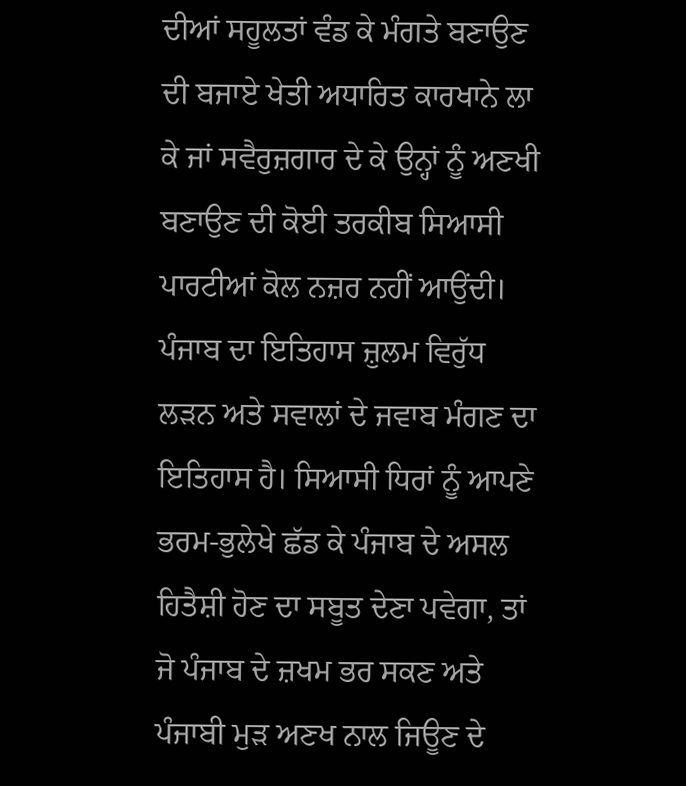ਦੀਆਂ ਸਹੂਲਤਾਂ ਵੰਡ ਕੇ ਮੰਗਤੇ ਬਣਾਉਣ ਦੀ ਬਜਾਏ ਖੇਤੀ ਅਧਾਰਿਤ ਕਾਰਖਾਨੇ ਲਾ ਕੇ ਜਾਂ ਸਵੈਰੁਜ਼ਗਾਰ ਦੇ ਕੇ ਉਨ੍ਹਾਂ ਨੂੰ ਅਣਖੀ ਬਣਾਉਣ ਦੀ ਕੋਈ ਤਰਕੀਬ ਸਿਆਸੀ ਪਾਰਟੀਆਂ ਕੋਲ ਨਜ਼ਰ ਨਹੀਂ ਆਉਂਦੀ।
ਪੰਜਾਬ ਦਾ ਇਤਿਹਾਸ ਜ਼ੁਲਮ ਵਿਰੁੱਧ ਲੜਨ ਅਤੇ ਸਵਾਲਾਂ ਦੇ ਜਵਾਬ ਮੰਗਣ ਦਾ ਇਤਿਹਾਸ ਹੈ। ਸਿਆਸੀ ਧਿਰਾਂ ਨੂੰ ਆਪਣੇ ਭਰਮ-ਭੁਲੇਖੇ ਛੱਡ ਕੇ ਪੰਜਾਬ ਦੇ ਅਸਲ ਹਿਤੈਸ਼ੀ ਹੋਣ ਦਾ ਸਬੂਤ ਦੇਣਾ ਪਵੇਗਾ, ਤਾਂ ਜੋ ਪੰਜਾਬ ਦੇ ਜ਼ਖਮ ਭਰ ਸਕਣ ਅਤੇ ਪੰਜਾਬੀ ਮੁੜ ਅਣਖ ਨਾਲ ਜਿਊਣ ਦੇ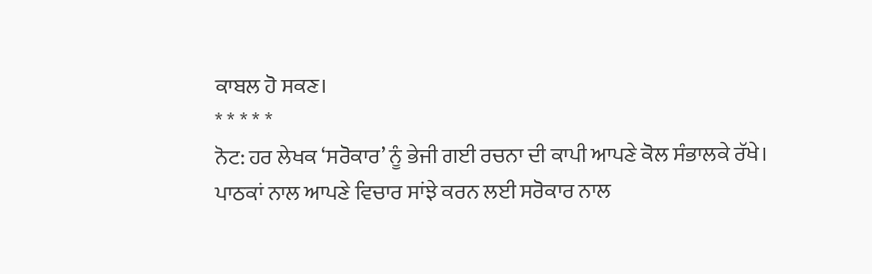ਕਾਬਲ ਹੋ ਸਕਣ।
* * * * *
ਨੋਟ: ਹਰ ਲੇਖਕ ‘ਸਰੋਕਾਰ’ ਨੂੰ ਭੇਜੀ ਗਈ ਰਚਨਾ ਦੀ ਕਾਪੀ ਆਪਣੇ ਕੋਲ ਸੰਭਾਲਕੇ ਰੱਖੇ।
ਪਾਠਕਾਂ ਨਾਲ ਆਪਣੇ ਵਿਚਾਰ ਸਾਂਝੇ ਕਰਨ ਲਈ ਸਰੋਕਾਰ ਨਾਲ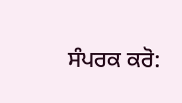ਸੰਪਰਕ ਕਰੋ: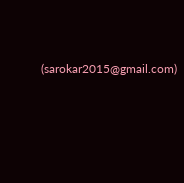(sarokar2015@gmail.com)